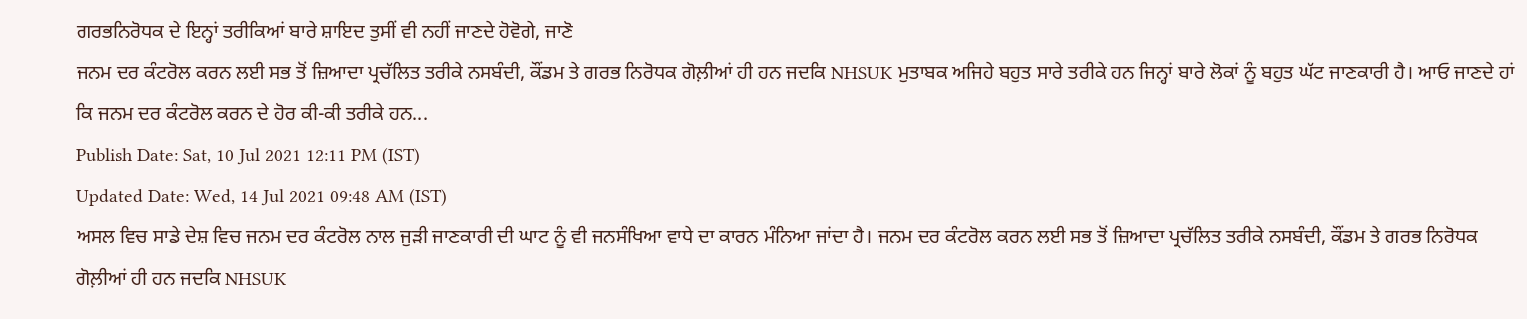ਗਰਭਨਿਰੋਧਕ ਦੇ ਇਨ੍ਹਾਂ ਤਰੀਕਿਆਂ ਬਾਰੇ ਸ਼ਾਇਦ ਤੁਸੀਂ ਵੀ ਨਹੀਂ ਜਾਣਦੇ ਹੋਵੋਗੇ, ਜਾਣੋ
ਜਨਮ ਦਰ ਕੰਟਰੋਲ ਕਰਨ ਲਈ ਸਭ ਤੋਂ ਜ਼ਿਆਦਾ ਪ੍ਰਚੱਲਿਤ ਤਰੀਕੇ ਨਸਬੰਦੀ, ਕੌਂਡਮ ਤੇ ਗਰਭ ਨਿਰੋਧਕ ਗੋਲ਼ੀਆਂ ਹੀ ਹਨ ਜਦਕਿ NHSUK ਮੁਤਾਬਕ ਅਜਿਹੇ ਬਹੁਤ ਸਾਰੇ ਤਰੀਕੇ ਹਨ ਜਿਨ੍ਹਾਂ ਬਾਰੇ ਲੋਕਾਂ ਨੂੰ ਬਹੁਤ ਘੱਟ ਜਾਣਕਾਰੀ ਹੈ। ਆਓ ਜਾਣਦੇ ਹਾਂ ਕਿ ਜਨਮ ਦਰ ਕੰਟਰੋਲ ਕਰਨ ਦੇ ਹੋਰ ਕੀ-ਕੀ ਤਰੀਕੇ ਹਨ...
Publish Date: Sat, 10 Jul 2021 12:11 PM (IST)
Updated Date: Wed, 14 Jul 2021 09:48 AM (IST)
ਅਸਲ ਵਿਚ ਸਾਡੇ ਦੇਸ਼ ਵਿਚ ਜਨਮ ਦਰ ਕੰਟਰੋਲ ਨਾਲ ਜੁੜੀ ਜਾਣਕਾਰੀ ਦੀ ਘਾਟ ਨੂੰ ਵੀ ਜਨਸੰਖਿਆ ਵਾਧੇ ਦਾ ਕਾਰਨ ਮੰਨਿਆ ਜਾਂਦਾ ਹੈ। ਜਨਮ ਦਰ ਕੰਟਰੋਲ ਕਰਨ ਲਈ ਸਭ ਤੋਂ ਜ਼ਿਆਦਾ ਪ੍ਰਚੱਲਿਤ ਤਰੀਕੇ ਨਸਬੰਦੀ, ਕੌਂਡਮ ਤੇ ਗਰਭ ਨਿਰੋਧਕ ਗੋਲ਼ੀਆਂ ਹੀ ਹਨ ਜਦਕਿ NHSUK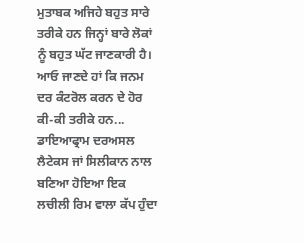ਮੁਤਾਬਕ ਅਜਿਹੇ ਬਹੁਤ ਸਾਰੇ ਤਰੀਕੇ ਹਨ ਜਿਨ੍ਹਾਂ ਬਾਰੇ ਲੋਕਾਂ ਨੂੰ ਬਹੁਤ ਘੱਟ ਜਾਣਕਾਰੀ ਹੈ। ਆਓ ਜਾਣਦੇ ਹਾਂ ਕਿ ਜਨਮ ਦਰ ਕੰਟਰੋਲ ਕਰਨ ਦੇ ਹੋਰ ਕੀ-ਕੀ ਤਰੀਕੇ ਹਨ...
ਡਾਇਆਫ੍ਰਾਮ ਦਰਅਸਲ ਲੈਟੇਕਸ ਜਾਂ ਸਿਲੀਕਾਨ ਨਾਲ ਬਣਿਆ ਹੋਇਆ ਇਕ ਲਚੀਲੀ ਰਿਮ ਵਾਲਾ ਕੱਪ ਹੁੰਦਾ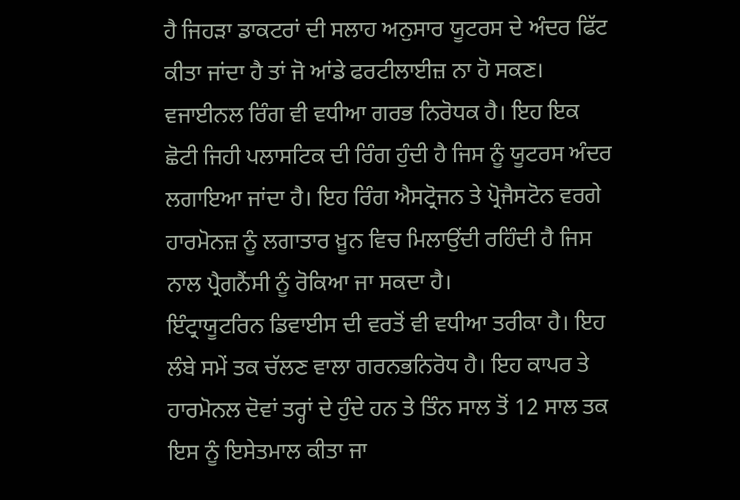ਹੈ ਜਿਹੜਾ ਡਾਕਟਰਾਂ ਦੀ ਸਲਾਹ ਅਨੁਸਾਰ ਯੂਟਰਸ ਦੇ ਅੰਦਰ ਫਿੱਟ ਕੀਤਾ ਜਾਂਦਾ ਹੈ ਤਾਂ ਜੋ ਆਂਡੇ ਫਰਟੀਲਾਈਜ਼ ਨਾ ਹੋ ਸਕਣ।
ਵਜਾਈਨਲ ਰਿੰਗ ਵੀ ਵਧੀਆ ਗਰਭ ਨਿਰੋਧਕ ਹੈ। ਇਹ ਇਕ ਛੋਟੀ ਜਿਹੀ ਪਲਾਸਟਿਕ ਦੀ ਰਿੰਗ ਹੁੰਦੀ ਹੈ ਜਿਸ ਨੂੰ ਯੂਟਰਸ ਅੰਦਰ ਲਗਾਇਆ ਜਾਂਦਾ ਹੈ। ਇਹ ਰਿੰਗ ਐਸਟ੍ਰੋਜਨ ਤੇ ਪ੍ਰੋਜੈਸਟੋਨ ਵਰਗੇ ਹਾਰਮੋਨਜ਼ ਨੂੰ ਲਗਾਤਾਰ ਖ਼ੂਨ ਵਿਚ ਮਿਲਾਉਂਦੀ ਰਹਿੰਦੀ ਹੈ ਜਿਸ ਨਾਲ ਪ੍ਰੈਗਨੈਂਸੀ ਨੂੰ ਰੋਕਿਆ ਜਾ ਸਕਦਾ ਹੈ।
ਇੰਟ੍ਰਾਯੂਟਰਿਨ ਡਿਵਾਈਸ ਦੀ ਵਰਤੋਂ ਵੀ ਵਧੀਆ ਤਰੀਕਾ ਹੈ। ਇਹ ਲੰਬੇ ਸਮੇਂ ਤਕ ਚੱਲਣ ਵਾਲਾ ਗਰਨਭਨਿਰੋਧ ਹੈ। ਇਹ ਕਾਪਰ ਤੇ ਹਾਰਮੋਨਲ ਦੋਵਾਂ ਤਰ੍ਹਾਂ ਦੇ ਹੁੰਦੇ ਹਨ ਤੇ ਤਿੰਨ ਸਾਲ ਤੋਂ 12 ਸਾਲ ਤਕ ਇਸ ਨੂੰ ਇਸੇਤਮਾਲ ਕੀਤਾ ਜਾ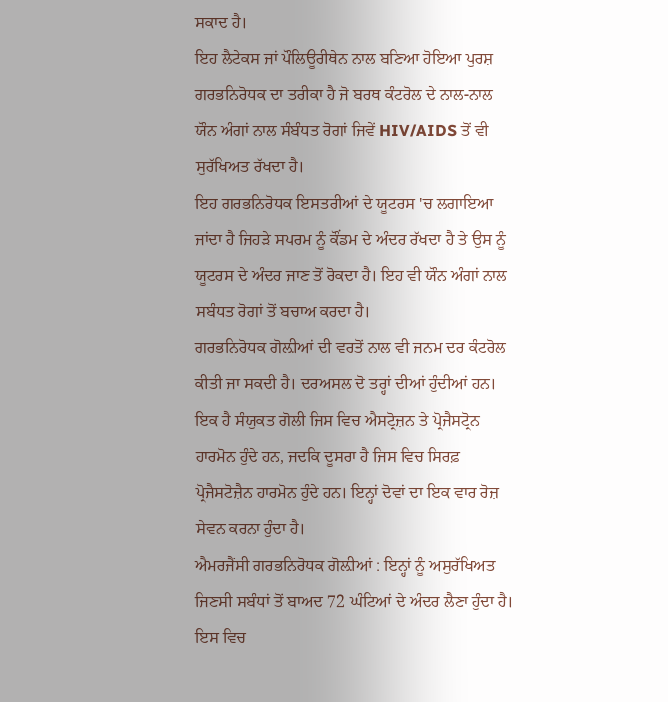ਸਕਾਦ ਹੈ।
ਇਹ ਲੈਟੇਕਸ ਜਾਂ ਪੌਲਿਊਰੀਥੇਨ ਨਾਲ ਬਣਿਆ ਹੋਇਆ ਪੁਰਸ਼ ਗਰਭਨਿਰੋਧਕ ਦਾ ਤਰੀਕਾ ਹੈ ਜੋ ਬਰਥ ਕੰਟਰੋਲ ਦੇ ਨਾਲ-ਨਾਲ ਯੌਨ ਅੰਗਾਂ ਨਾਲ ਸੰਬੰਧਤ ਰੋਗਾਂ ਜਿਵੇਂ HIV/AIDS ਤੋਂ ਵੀ ਸੁਰੱਖਿਅਤ ਰੱਖਦਾ ਹੈ।
ਇਹ ਗਰਭਨਿਰੋਧਕ ਇਸਤਰੀਆਂ ਦੇ ਯੂਟਰਸ 'ਚ ਲਗਾਇਆ ਜਾਂਦਾ ਹੈ ਜਿਹੜੇ ਸਪਰਮ ਨੂੰ ਕੌਂਡਮ ਦੇ ਅੰਦਰ ਰੱਖਦਾ ਹੈ ਤੇ ਉਸ ਨੂੰ ਯੂਟਰਸ ਦੇ ਅੰਦਰ ਜਾਣ ਤੋਂ ਰੋਕਦਾ ਹੈ। ਇਹ ਵੀ ਯੌਨ ਅੰਗਾਂ ਨਾਲ ਸਬੰਧਤ ਰੋਗਾਂ ਤੋਂ ਬਚਾਅ ਕਰਦਾ ਹੈ।
ਗਰਭਨਿਰੋਧਕ ਗੋਲ਼ੀਆਂ ਦੀ ਵਰਤੋਂ ਨਾਲ ਵੀ ਜਨਮ ਦਰ ਕੰਟਰੋਲ ਕੀਤੀ ਜਾ ਸਕਦੀ ਹੈ। ਦਰਅਸਲ ਦੋ ਤਰ੍ਹਾਂ ਦੀਆਂ ਹੁੰਦੀਆਂ ਹਨ। ਇਕ ਹੈ ਸੰਯੁਕਤ ਗੋਲੀ ਜਿਸ ਵਿਚ ਐਸਟ੍ਰੋਜ਼ਨ ਤੇ ਪ੍ਰੋਜੈਸਟ੍ਰੋਨ ਹਾਰਮੋਨ ਹੁੰਦੇ ਹਨ, ਜਦਕਿ ਦੂਸਰਾ ਹੈ ਜਿਸ ਵਿਚ ਸਿਰਫ਼ ਪ੍ਰੋਜੈਸਟੋਜ਼ੈਨ ਹਾਰਮੋਨ ਹੁੰਦੇ ਹਨ। ਇਨ੍ਹਾਂ ਦੋਵਾਂ ਦਾ ਇਕ ਵਾਰ ਰੋਜ਼ ਸੇਵਨ ਕਰਨਾ ਹੁੰਦਾ ਹੈ।
ਐਮਰਜੈਂਸੀ ਗਰਭਨਿਰੋਧਕ ਗੋਲ਼ੀਆਂ : ਇਨ੍ਹਾਂ ਨੂੰ ਅਸੁਰੱਖਿਅਤ ਜਿਣਸੀ ਸਬੰਧਾਂ ਤੋਂ ਬਾਅਦ 72 ਘੰਟਿਆਂ ਦੇ ਅੰਦਰ ਲੈਣਾ ਹੁੰਦਾ ਹੈ। ਇਸ ਵਿਚ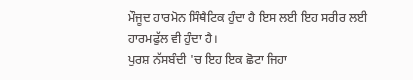ਮੌਜੂਦ ਹਾਰਮੋਨ ਸਿੰਥੈਟਿਕ ਹੁੰਦਾ ਹੈ ਇਸ ਲਈ ਇਹ ਸਰੀਰ ਲਈ ਹਾਰਮਫੁੱਲ ਵੀ ਹੁੰਦਾ ਹੈ।
ਪੁਰਸ਼ ਨੱਸਬੰਦੀ 'ਚ ਇਹ ਇਕ ਛੋਟਾ ਜਿਹਾ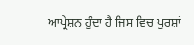ਆਪ੍ਰੇਸ਼ਨ ਹੁੰਦਾ ਹੈ ਜਿਸ ਵਿਚ ਪੁਰਸ਼ਾਂ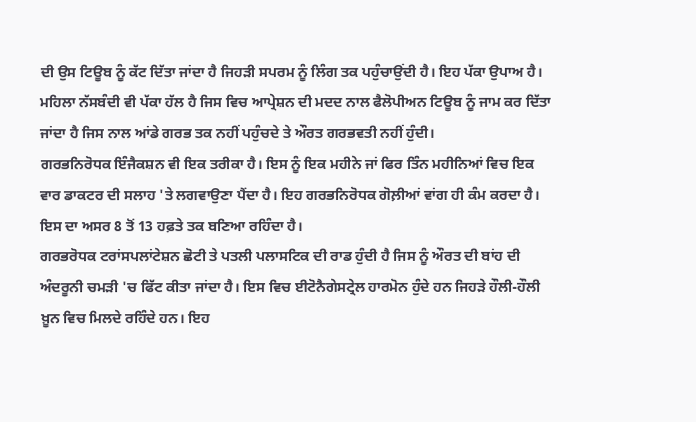ਦੀ ਉਸ ਟਿਊਬ ਨੂੰ ਕੱਟ ਦਿੱਤਾ ਜਾਂਦਾ ਹੈ ਜਿਹੜੀ ਸਪਰਮ ਨੂੰ ਲਿੰਗ ਤਕ ਪਹੁੰਚਾਉਂਦੀ ਹੈ। ਇਹ ਪੱਕਾ ਉਪਾਅ ਹੈ।
ਮਹਿਲਾ ਨੱਸਬੰਦੀ ਵੀ ਪੱਕਾ ਹੱਲ ਹੈ ਜਿਸ ਵਿਚ ਆਪ੍ਰੇਸ਼ਨ ਦੀ ਮਦਦ ਨਾਲ ਫੈਲੋਪੀਅਨ ਟਿਊਬ ਨੂੰ ਜਾਮ ਕਰ ਦਿੱਤਾ ਜਾਂਦਾ ਹੈ ਜਿਸ ਨਾਲ ਆਂਡੇ ਗਰਭ ਤਕ ਨਹੀਂ ਪਹੁੰਚਦੇ ਤੇ ਔਰਤ ਗਰਭਵਤੀ ਨਹੀਂ ਹੁੰਦੀ।
ਗਰਭਨਿਰੋਧਕ ਇੰਜੈਕਸ਼ਨ ਵੀ ਇਕ ਤਰੀਕਾ ਹੈ। ਇਸ ਨੂੰ ਇਕ ਮਹੀਨੇ ਜਾਂ ਫਿਰ ਤਿੰਨ ਮਹੀਨਿਆਂ ਵਿਚ ਇਕ ਵਾਰ ਡਾਕਟਰ ਦੀ ਸਲਾਹ 'ਤੇ ਲਗਵਾਉਣਾ ਪੈਂਦਾ ਹੈ। ਇਹ ਗਰਭਨਿਰੋਧਕ ਗੋਲ਼ੀਆਂ ਵਾਂਗ ਹੀ ਕੰਮ ਕਰਦਾ ਹੈ। ਇਸ ਦਾ ਅਸਰ 8 ਤੋਂ 13 ਹਫ਼ਤੇ ਤਕ ਬਣਿਆ ਰਹਿੰਦਾ ਹੈ।
ਗਰਭਰੋਧਕ ਟਰਾਂਸਪਲਾਂਟੇਸ਼ਨ ਛੋਟੀ ਤੇ ਪਤਲੀ ਪਲਾਸਟਿਕ ਦੀ ਰਾਡ ਹੁੰਦੀ ਹੈ ਜਿਸ ਨੂੰ ਔਰਤ ਦੀ ਬਾਂਹ ਦੀ ਅੰਦਰੂਨੀ ਚਮੜੀ 'ਚ ਫਿੱਟ ਕੀਤਾ ਜਾਂਦਾ ਹੈ। ਇਸ ਵਿਚ ਈਟੋਨੈਗੇਸਟ੍ਰੇਲ ਹਾਰਮੋਨ ਹੁੰਦੇ ਹਨ ਜਿਹੜੇ ਹੌਲੀ-ਹੌਲੀ ਖ਼ੂਨ ਵਿਚ ਮਿਲਦੇ ਰਹਿੰਦੇ ਹਨ। ਇਹ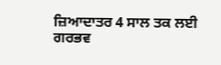ਜ਼ਿਆਦਾਤਰ 4 ਸਾਲ ਤਕ ਲਈ ਗਰਭਵ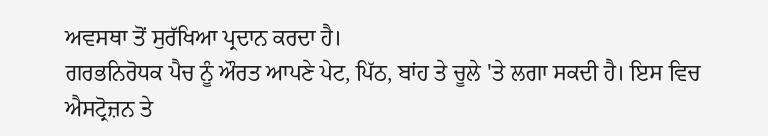ਅਵਸਥਾ ਤੋਂ ਸੁਰੱਖਿਆ ਪ੍ਰਦਾਨ ਕਰਦਾ ਹੈ।
ਗਰਭਨਿਰੋਧਕ ਪੈਚ ਨੂੰ ਔਰਤ ਆਪਣੇ ਪੇਟ, ਪਿੱਠ, ਬਾਂਹ ਤੇ ਚੂਲੇ 'ਤੇ ਲਗਾ ਸਕਦੀ ਹੈ। ਇਸ ਵਿਚ ਐਸਟ੍ਰੋਜ਼ਨ ਤੇ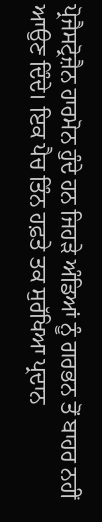ਪ੍ਰੋਜੈਸਟ੍ਰੋਜ਼ੈਨ ਹਾਰਮੋਨ ਹੁੰਦੇ ਹਨ ਜਿਹੜੇ ਅੰਡਿਆਂ ਨੂੰ ਗਰਭਨ ਤੋਂ ਬਾਹਰ ਨਹੀਂ ਆਉਣ ਦਿੰਦੇ। ਇਕ ਪੈਚ ਤਿੰਨ ਹਫ਼ਤੇ ਤਕ ਸੁਰੱਖਿਆ ਪ੍ਰਦਾਨ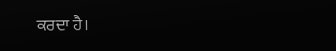ਕਰਦਾ ਹੈ।